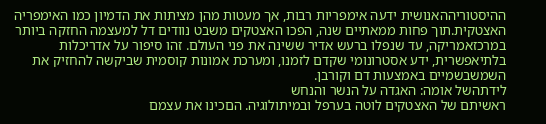ההיסטוריההאנושית ידעה אימפריות רבות, אך מעטות מהן מציתות את הדמיון כמו האימפריה האצטקית.תוך פחות ממאתיים שנה, הפכו האצטקים משבט נוודים דל למעצמה החזקה ביותר במרכזאמריקה, עד שנפלו ברעש אדיר ששינה את פני העולם. זהו סיפור על אדריכלות בלתיאפשרית, ידע אסטרונומי שקדם לזמנו, ומערכת אמונות קוסמית שביקשה להחזיק את השמשבשמיים באמצעות דם וקורבן.
לידתהשל אומה: האגדה על הנשר והנחש
ראשיתם של האצטקים לוטה בערפל ובמיתולוגיה. הםכינו את עצמם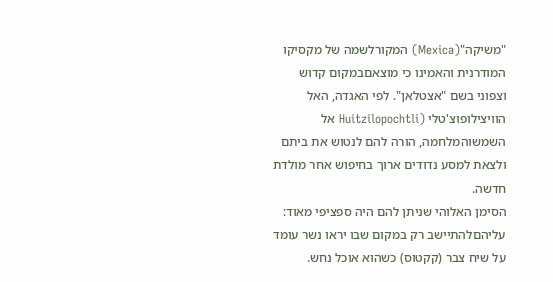"משיקה"(Mexica) המקורלשמה של מקסיקו המודרנית והאמינו כי מוצאםבמקום קדוש וצפוני בשם "אצטלאן". לפי האגדה, האל הוויצילופוצ'טלי (Huitzilopochtli אל השמשוהמלחמה, הורה להם לנטוש את ביתם ולצאת למסע נדודים ארוך בחיפוש אחר מולדת חדשה.
הסימן האלוהי שניתן להם היה ספציפי מאוד: עליהםלהתיישב רק במקום שבו יראו נשר עומד על שיח צבר (קקטוס) כשהוא אוכל נחש.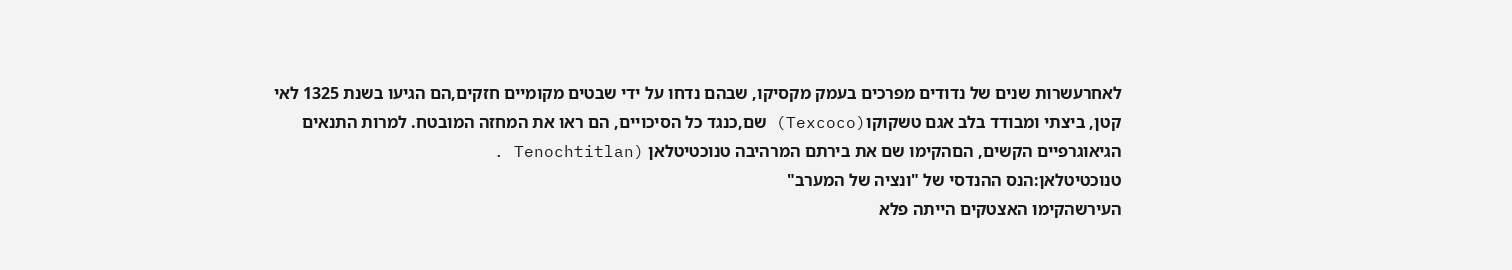לאחרעשרות שנים של נדודים מפרכים בעמק מקסיקו, שבהם נדחו על ידי שבטים מקומיים חזקים,הם הגיעו בשנת 1325 לאי קטן, ביצתי ומבודד בלב אגם טשקוקו(Texcoco) שם,כנגד כל הסיכויים, הם ראו את המחזה המובטח. למרות התנאים הגיאוגרפיים הקשים, הםהקימו שם את בירתם המרהיבה טנוכטיטלאן (Tenochtitlan .
טנוכטיטלאן:הנס ההנדסי של "ונציה של המערב"
העירשהקימו האצטקים הייתה פלא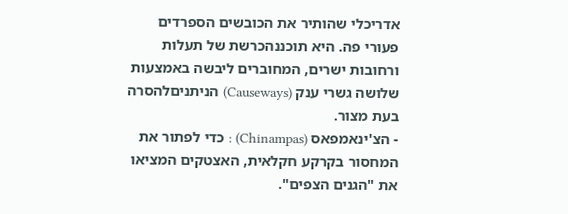אדריכלי שהותיר את הכובשים הספרדים פעורי פה. היא תוכננהכרשת של תעלות ורחובות ישרים, המחוברים ליבשה באמצעות שלושה גשרי ענק (Causeways) הניתניםלהסרה בעת מצור.
- הצ'ינאמפאס (Chinampas) : כדי לפתור את המחסור בקרקע חקלאית, האצטקים המציאו את "הגנים הצפים".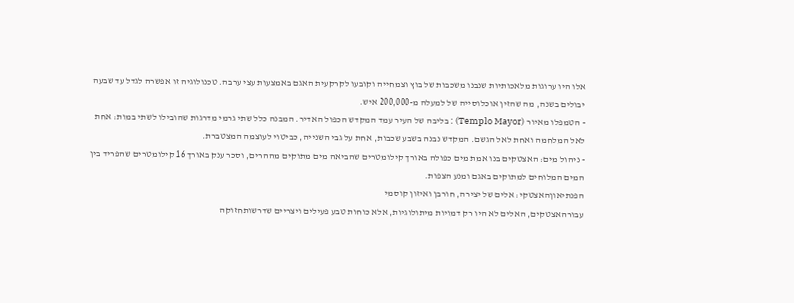אלו היו ערוגות מלאכותיות שנבנו משכבות של בוץ וצמחייה וקובעו לקרקעית האגם באמצעות עצי ערבה. טכנולוגיה זו אפשרה לגדל עד שבעה יבולים בשנה, מה שהזין אוכלוסייה של למעלה מ-200,000 איש.
- הטמפלו מאיור (Templo Mayor) : בליבה של העיר עמד המקדש הכפול האדיר. המבנה כלל שתי גרמי מדרגות שהובילו לשתי במות: אחת לאל המלחמה ואחת לאל הגשם. המקדש נבנה בשבע שכבות, אחת על גבי השנייה, כביטוי לעוצמה המצטברת.
- ניהול מים: האצטקים בנו אמת מים כפולה באורך קילומטרים שהביאה מים מתוקים מההרים, וסכר ענק באורך 16 קילומטרים שהפריד בין המים המלוחים למתוקים באגם ומנע הצפות.
הפנתיאוןהאצטקי: אלים של יצירה, חורבן ואיזון קוסמי
עבורהאצטקים, האלים לא היו רק דמויות מיתולוגיות, אלא כוחות טבע פעילים ויצריים שדרשותחזוקה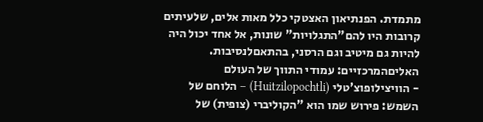מתמדת. הפנתיאון האצטקי כלל מאות אלים, שלעיתים קרובות היו להם"התגלויות" שונות, אל אחד יכול היה להיות גם מיטיב וגם הרסני, בהתאםלנסיבות.
האליםהמרכזיים: עמודי התווך של העולם
- הוויצילופוצ'טלי (Huitzilopochtli) – הלוחם של השמש: פירוש שמו הוא "הקוליברי (צופית) של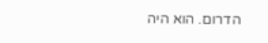הדרום. הוא היה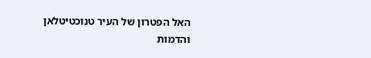האל הפטרון של העיר טנוכטיטלאן והדמות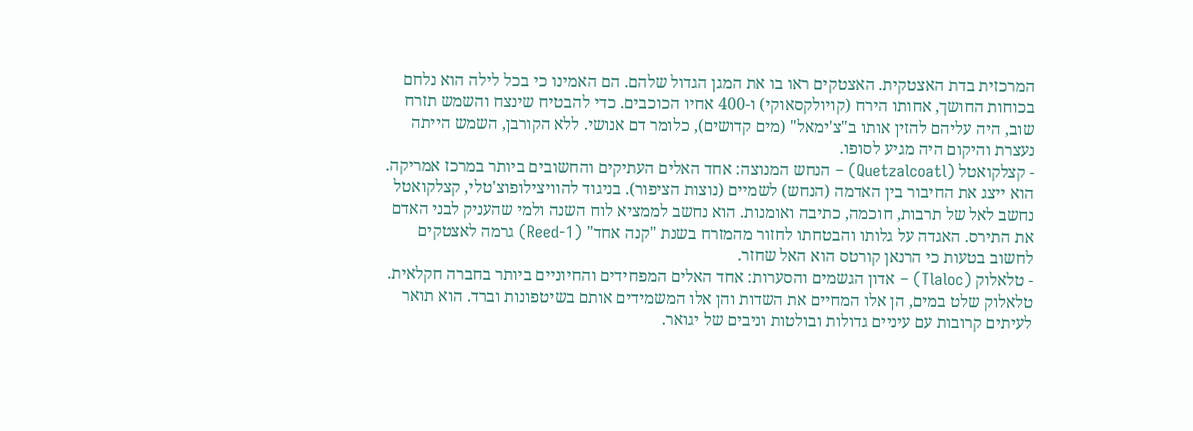המרכזית בדת האצטקית. האצטקים ראו בו את המגן הגדול שלהם. הם האמינו כי בכל לילה הוא נלחם בכוחות החושך, אחותו הירח (קויולקסאוקי) ו-400 אחיו הכוכבים. כדי להבטיח שינצח והשמש תזרח שוב, היה עליהם להזין אותו ב"צ'ימאל" (מים קדושים), כלומר דם אנושי. ללא הקורבן, השמש הייתה נעצרת והיקום היה מגיע לסופו.
- קצלקואטל (Quetzalcoatl) – הנחש המנוצה: אחד האלים העתיקים והחשובים ביותר במרכז אמריקה. הוא ייצג את החיבור בין האדמה (הנחש) לשמיים (נוצות הציפור). בניגוד להוויצילופוצ'טלי, קצלקואטל נחשב לאל של תרבות, חוכמה, כתיבה ואומנות. הוא נחשב לממציא לוח השנה ולמי שהעניק לבני האדם את התירס. האגדה על גלותו והבטחתו לחזור מהמזרח בשנת "קנה אחד" (1-Reed) גרמה לאצטקים לחשוב בטעות כי הרנאן קורטס הוא האל שחזר.
- טלאלוק (Tlaloc) – אדון הגשמים והסערות: אחד האלים המפחידים והחיוניים ביותר בחברה חקלאית. טלאלוק שלט במים, הן אלו המחיים את השדות והן אלו המשמידים אותם בשיטפונות וברד. הוא תואר לעיתים קרובות עם עיניים גדולות ובולטות וניבים של יגואר.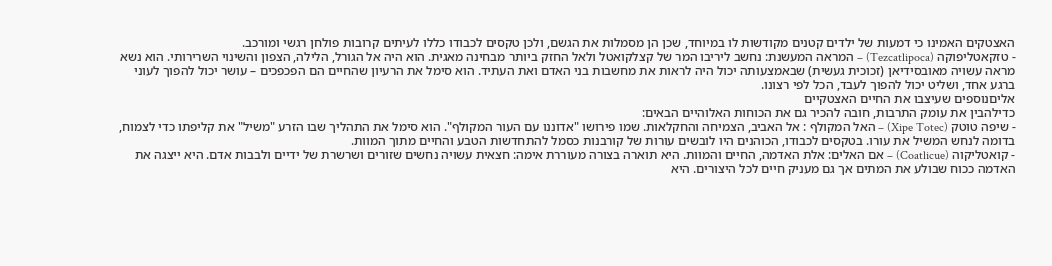האצטקים האמינו כי דמעות של ילדים קטנים מקודשות לו במיוחד, שכן הן מסמלות את הגשם, ולכן טקסים לכבודו כללו לעיתים קרובות פולחן רגשי ומורכב.
- טזקאטליפוקה (Tezcatlipoca) – המראה המעשנת: נחשב ליריבו המר של קצלקואטל ולאל החזק ביותר מבחינה מאגית. הוא היה אל הגורל, הלילה, הצפון והשינוי השרירותי. הוא נשא מראה עשויה מאובסידיאן (זכוכית געשית) שבאמצעותה יכול היה לראות את מחשבות בני האדם ואת העתיד. הוא סימל את הרעיון שהחיים הם הפכפכים – עושר יכול להפוך לעוני ברגע אחד, ושליט יכול להפוך לעבד, הכל לפי רצונו.
אליםנוספים שעיצבו את החיים האצטקיים
כדילהבין את עומק התרבות, חובה להכיר גם את הכוחות האלוהיים הבאים:
- שיפה טוטק (Xipe Totec) – האל המקולף : אל האביב, הצמיחה והחקלאות. שמו פירושו "אדוננו עם העור המקולף". הוא סימל את התהליך שבו הזרע "משיל" את קליפתו כדי לצמוח, בדומה לנחש המשיל את עורו. בטקסים לכבודו, הכוהנים היו לובשים עורות של קורבנות כסמל להתחדשות הטבע והחיים מתוך המוות.
- קואטליקוה (Coatlicue) – אם האלים: אלת האדמה, החיים והמוות. היא תוארה בצורה מעוררת אימה: חצאית עשויה נחשים שזורים ושרשרת של ידיים ולבבות אדם. היא ייצגה את האדמה ככוח שבולע את המתים אך גם מעניק חיים לכל היצורים. היא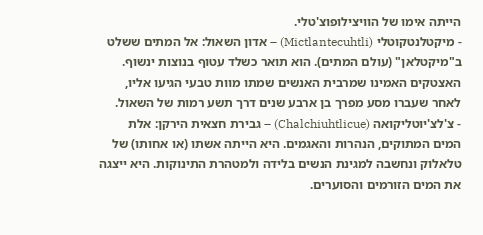הייתה אימו של הוויצילופוצ'טלי.
- מיקטלנטקוטלי (Mictlantecuhtli) – אדון השאול: אל המתים ששלט ב"מיקטלאן" (עולם המתים). הוא תואר כשלד עטוף בנוצות ינשוף. האצטקים האמינו שמרבית האנשים שמתו מוות טבעי הגיעו אליו, לאחר שעברו מסע מפרך בן ארבע שנים דרך תשע רמות של השאול.
- צ'לצ'יוטליקואה (Chalchiuhtlicue) – גבירת חצאית הירקן: אלת המים המתוקים, הנהרות והאגמים. היא הייתה אשתו (או אחותו) של טלאלוק ונחשבה למגינת הנשים בלידה ולמטהרת התינוקות. היא ייצגה את המים הזורמים והסוערים.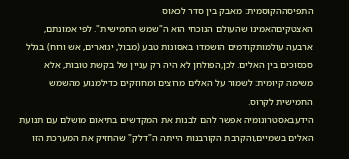התפיסההקוסמית: מאבק בין סדר לכאוס
האצטקיםהאמינו שהעולם הנוכחי הוא ה"שמש החמישית". לפי אמונתם, ארבעה עולמותקודמים הושמדו באסונות טבע (מבול, יגוארים, אש ורוח) בגלל סכסוכים בין האלים. לכן,הפולחן לא היה רק עניין של בקשת טובות, אלא משימה קיומית: לשמור על האלים מרוצים ומחוזקים כדילמנוע מהשמש החמישית לקרוס.
הידעבאסטרונומיה אפשר להם לבנות את המקדשים בתיאום מושלם עם תנועת האלים בשמיים,והקרבת הקורבנות הייתה ה"דלק" שהחזיק את המערכת הזו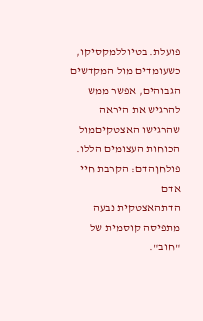פועלת. בטיוללמקסיקו, כשעומדים מול המקדשים הגבוהים, אפשר ממש להרגיש את היראה שהרגישו האצטקיםמול הכוחות העצומים הללו.
פולחןהדם: הקרבת חיי אדם
הדתהאצטקית נבעה מתפיסה קוסמית של "חוב".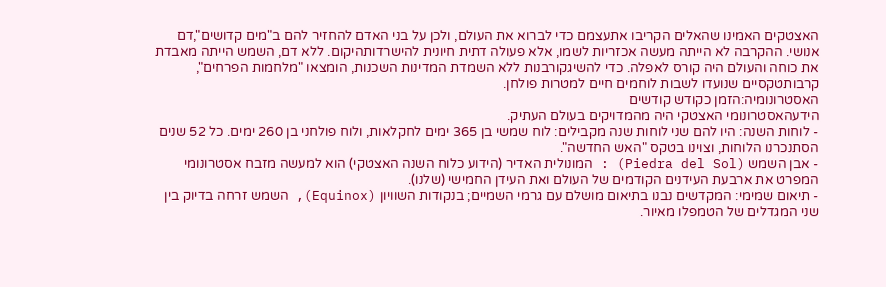האצטקים האמינו שהאלים הקריבו אתעצמם כדי לברוא את העולם, ולכן על בני האדם להחזיר להם ב"מים קדושים",דם אנושי. ההקרבה לא הייתה מעשה אכזריות לשמו, אלא פעולה דתית חיונית להישרדותהיקום. ללא דם, השמש הייתה מאבדת את כוחה והעולם היה קורס לאפלה. כדי להשיגקורבנות ללא השמדת המדינות השכנות, הומצאו "מלחמות הפרחים", קרבותטקסיים שנועדו לשבות לוחמים חיים למטרות פולחן.
האסטרונומיה:הזמן כקודש קודשים
הידעהאסטרונומי האצטקי היה מהמדויקים בעולם העתיק.
- לוחות השנה: היו להם שני לוחות שנה מקבילים: לוח שמשי בן 365 ימים לחקלאות, ולוח פולחני בן 260 ימים. כל 52 שנים הסתנכרנו הלוחות, וצוינו בטקס "האש החדשה".
- אבן השמש (Piedra del Sol) : המונולית האדיר (הידוע כלוח השנה האצטקי) הוא למעשה מזבח אסטרונומי המפרט את ארבעת העידנים הקודמים של העולם ואת העידן החמישי (שלנו).
- תיאום שמימי: המקדשים נבנו בתיאום מושלם עם גרמי השמיים; בנקודות השוויון (Equinox), השמש זרחה בדיוק בין שני המגדלים של הטמפלו מאיור.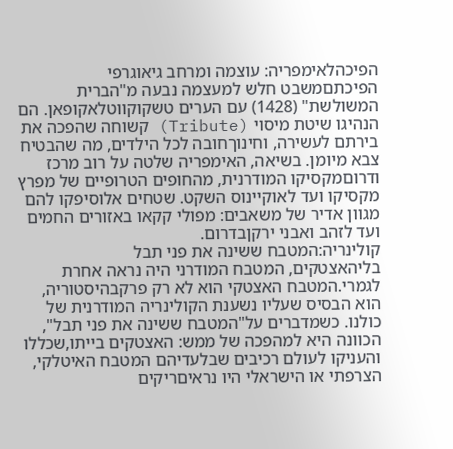הפיכהלאימפריה: עוצמה ומרחב גיאוגרפי
הפיכתםמשבט חלש למעצמה נבעה מ"הברית המשולשת" (1428) עם הערים טשקוקווטלאקופאן. הם הנהיגו שיטת מיסוי (Tribute) קשוחה שהפכה את בירתם לעשירה, וחינוךחובה לכל הילדים, מה שהבטיח צבא מיומן. בשיאה, האימפריה שלטה על רוב מרכז ודרוםמקסיקו המודרנית, מהחופים הטרופיים של מפרץ מקסיקו ועד לאוקיינוס השקט. שטחים אלוסיפקו להם מגוון אדיר של משאבים: מפולי קקאו באזורים החמים ועד לזהב ואבני ירקןבדרום.
קולינריה:המטבח ששינה את פני תבל
בליהאצטקים, המטבח המודרני היה נראה אחרת לגמרי.המטבח האצטקי הוא לא רק פרקבהיסטוריה, הוא הבסיס שעליו נשענת הקולינריה המודרנית של כולנו. כשמדברים על"המטבח ששינה את פני תבל", הכוונה היא למהפכה של ממש: האצטקים בייתו,שכללו והעניקו לעולם רכיבים שבלעדיהם המטבח האיטלקי, הצרפתי או הישראלי היו נראיםריקים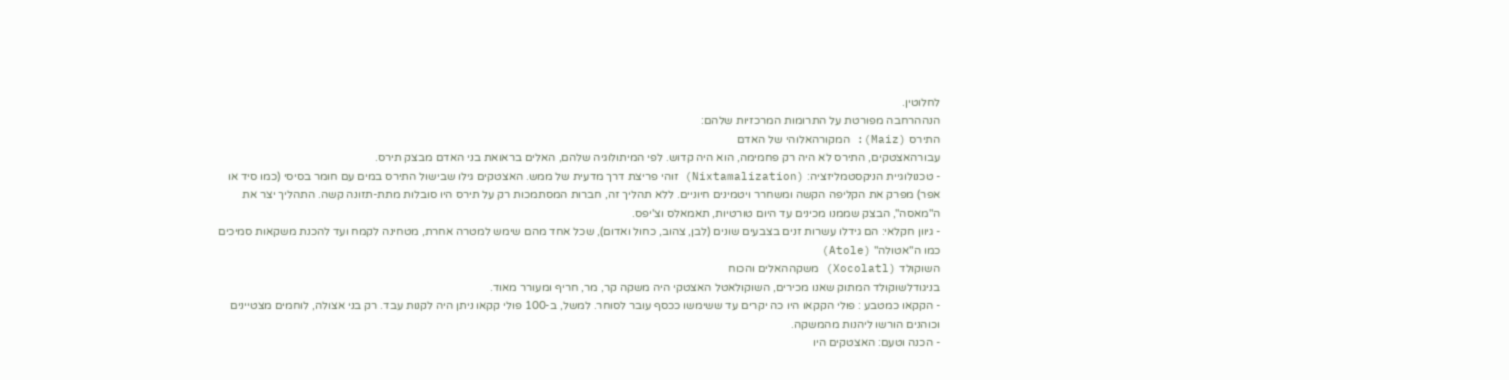לחלוטין.
הנההרחבה מפורטת על התרומות המרכזיות שלהם:
התירס (Maiz): המקורהאלוהי של האדם
עבורהאצטקים, התירס לא היה רק פחמימה, הוא היה קדוש. לפי המיתולוגיה שלהם, האלים בראואת בני האדם מבצק תירס.
- טכנולוגיית הניקסטמליזציה: (Nixtamalization) זוהי פריצת דרך מדעית של ממש. האצטקים גילו שבישול התירס במים עם חומר בסיסי (כמו סיד או אפר) מפרק את הקליפה הקשה ומשחרר ויטמינים חיוניים. ללא תהליך זה, חברות המסתמכות רק על תירס היו סובלות מתת-תזונה קשה. התהליך יצר את ה"מאסה", הבצק שממנו מכינים עד היום טורטיות, תאמאלס וצ'יפס.
- גיוון חקלאי: הם גידלו עשרות זנים בצבעים שונים (לבן, צהוב, כחול ואדום), שכל אחד מהם שימש למטרה אחרת, מטחינה לקמח ועד להכנת משקאות סמיכים כמו ה"אטולה" (Atole)
השוקולד (Xocolatl) משקההאלים והכוח
בניגודלשוקולד המתוק שאנו מכירים, השוקולאטל האצטקי היה משקה קר, מר, חריף ומעורר מאוד.
- הקקאו כמטבע : פולי הקקאו היו כה יקרים עד ששימשו ככסף עובר לסוחר. למשל, ב-100 פולי קקאו ניתן היה לקנות עבד. רק בני אצולה, לוחמים מצטיינים וכוהנים הורשו ליהנות מהמשקה.
- הכנה וטעם: האצטקים היו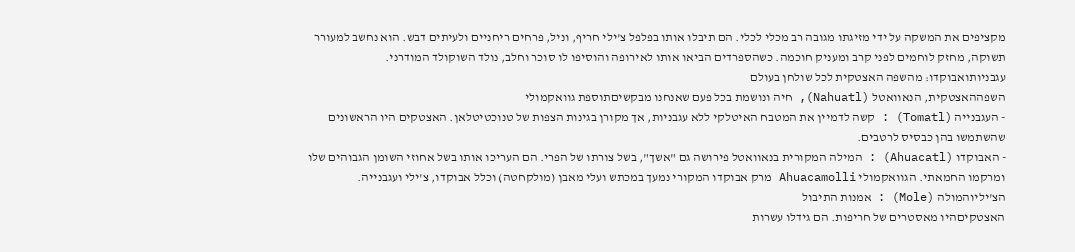מקציפים את המשקה על ידי מזיגתו מגובה רב מכלי לכלי. הם תיבלו אותו בפלפל צ'ילי חריף, וניל, פרחים ריחניים ולעיתים דבש. הוא נחשב למעורר תשוקה, מחזק לוחמים לפני קרב ומעניק חוכמה. כשהספרדים הביאו אותו לאירופה והוסיפו לו סוכר וחלב, נולד השוקולד המודרני.
עגבניותואבוקדו: מהשפה האצטקית לכל שולחן בעולם
השפההאצטקית, הנאוואטל (Nahuatl), חיה ונושמת בכל פעם שאנחנו מבקשיםתוספת גוואקמולי
- העגבנייה (Tomatl) : קשה לדמיין את המטבח האיטלקי ללא עגבניות, אך מקורן בגינות הצפות של טנוכטיטלאן. האצטקים היו הראשונים שהשתמשו בהן כבסיס לרטבים.
- האבוקדו (Ahuacatl) : המילה המקורית בנאוואטל פירושה גם "אשך", בשל צורתו של הפרי. הם העריכו אותו בשל אחוזי השומן הגבוהים שלו ומרקמו החמאתי. הגוואקמולי Ahuacamolli מרק אבוקדו המקורי נמעך במכתש ועלי מאבן (מולקחטה) וכלל אבוקדו, צ'ילי ועגבנייה.
הצ'יליוהמולה (Mole) : אמנות התיבול
האצטקיםהיו מאסטרים של חריפות. הם גידלו עשרות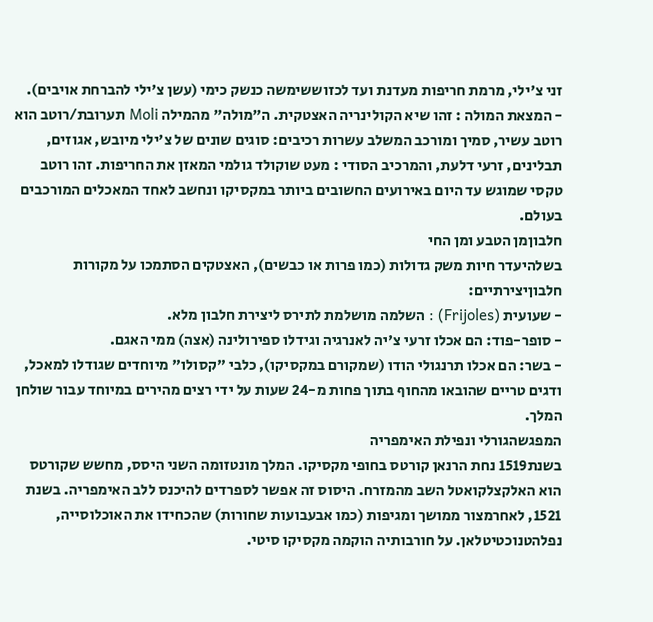זני צ'ילי, מרמת חריפות מעדנת ועד לכזוששימשה כנשק כימי (עשן צ'ילי להברחת אויבים).
- המצאת המולה : זהו שיא הקולינריה האצטקית. ה"מולה" מהמילה Moli תערובת/רוטב הוא רוטב עשיר, סמיך ומורכב המשלב עשרות רכיבים: סוגים שונים של צ'ילי מיובש, אגוזים, תבלינים, זרעי דלעת, והמרכיב הסודי : מעט שוקולד גולמי המאזן את החריפות. זהו רוטב טקסי שמוגש עד היום באירועים החשובים ביותר במקסיקו ונחשב לאחד המאכלים המורכבים בעולם.
חלבוןמן הטבע ומן החי
בשלהיעדר חיות משק גדולות (כמו פרות או כבשים), האצטקים הסתמכו על מקורות חלבוןיצירתיים:
- שעועית (Frijoles) : השלמה מושלמת לתירס ליצירת חלבון מלא.
- סופר-פוד: הם אכלו זרעי צ'יה לאנרגיה וגידלו ספירולינה (אצה) ממי האגם.
- בשר: הם אכלו תרנגולי הודו (שמקורם במקסיקו), כלבי "קסולו" מיוחדים שגודלו למאכל, ודגים טריים שהובאו מהחוף בתוך פחות מ-24 שעות על ידי רצים מהירים במיוחד עבור שולחן המלך.
המפגשהגורלי ונפילת האימפריה
בשנת1519 נחת הרנאן קורטס בחופי מקסיקו. המלך מונטזומה השני היסס, מחשש שקורטס הוא האלקצלקואטל השב מהמזרח. היסוס זה אפשר לספרדים להיכנס ללב האימפריה. בשנת 1521, לאחרמצור ממושך ומגיפות (כמו אבעבועות שחורות) שהכחידו את האוכלוסייה, נפלהטנוכטיטלאן. על חורבותיה הוקמה מקסיקו סיטי.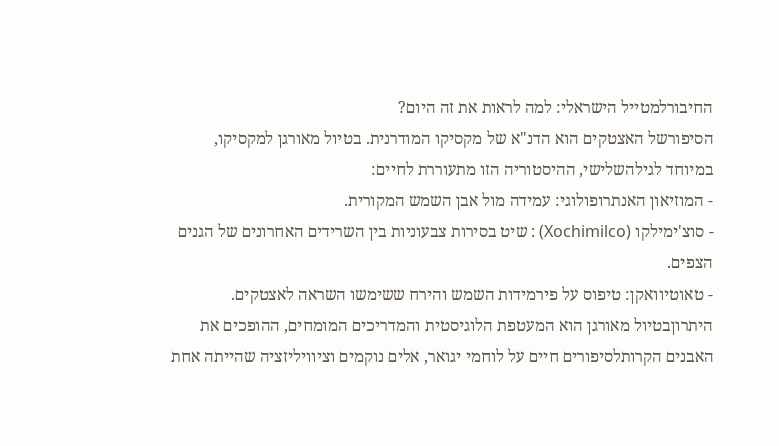החיבורלמטייל הישראלי: למה לראות את זה היום?
הסיפורשל האצטקים הוא הדנ"א של מקסיקו המודרנית. בטיול מאורגן למקסיקו, במיוחד לגילהשלישי, ההיסטוריה הזו מתעוררת לחיים:
- המוזיאון האנתרופולוגי: עמידה מול אבן השמש המקורית.
- סוצ'ימילקו (Xochimilco) : שיט בסירות צבעוניות בין השרידים האחרונים של הגנים הצפים.
- טאוטיוואקן: טיפוס על פירמידות השמש והירח ששימשו השראה לאצטקים.
היתרוןבטיול מאורגן הוא המעטפת הלוגיסטית והמדריכים המומחים, ההופכים את האבנים הקרותלסיפורים חיים על לוחמי יגואר, אלים נוקמים וציוויליזציה שהייתה אחת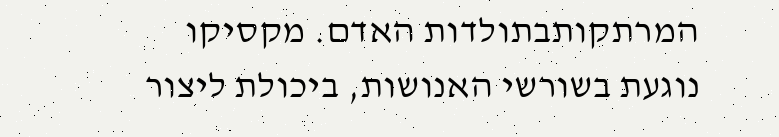המרתקותבתולדות האדם. מקסיקו נוגעת בשורשי האנושות, ביכולת ליצור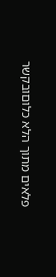פלאים מתוך הלא כלוםובקשר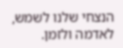הנצחי שלנו לשמש, לאדמה ולזמן.